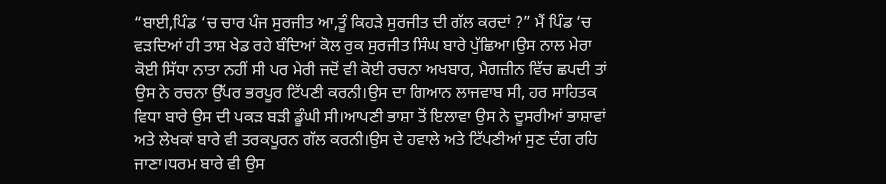“ਬਾਈ,ਪਿੰਡ ‘ਚ ਚਾਰ ਪੰਜ ਸੁਰਜੀਤ ਆ,ਤੂੰ ਕਿਹੜੇ ਸੁਰਜੀਤ ਦੀ ਗੱਲ ਕਰਦਾਂ ?” ਮੈਂ ਪਿੰਡ ‘ਚ ਵੜਦਿਆਂ ਹੀ ਤਾਸ਼ ਖੇਡ ਰਹੇ ਬੰਦਿਆਂ ਕੋਲ ਰੁਕ ਸੁਰਜੀਤ ਸਿੰਘ ਬਾਰੇ ਪੁੱਛਿਆ।ਉਸ ਨਾਲ ਮੇਰਾ ਕੋਈ ਸਿੱਧਾ ਨਾਤਾ ਨਹੀਂ ਸੀ ਪਰ ਮੇਰੀ ਜਦੋਂ ਵੀ ਕੋਈ ਰਚਨਾ ਅਖਬਾਰ, ਮੈਗਜ਼ੀਨ ਵਿੱਚ ਛਪਦੀ ਤਾਂ ਉਸ ਨੇ ਰਚਨਾ ਉੱਪਰ ਭਰਪੂਰ ਟਿੱਪਣੀ ਕਰਨੀ।ਉਸ ਦਾ ਗਿਆਨ ਲਾਜਵਾਬ ਸੀ, ਹਰ ਸਾਹਿਤਕ ਵਿਧਾ ਬਾਰੇ ਉਸ ਦੀ ਪਕੜ ਬੜੀ ਡੂੰਘੀ ਸੀ।ਆਪਣੀ ਭਾਸ਼ਾ ਤੋਂ ਇਲਾਵਾ ਉਸ ਨੇ ਦੂਸਰੀਆਂ ਭਾਸ਼ਾਵਾਂ ਅਤੇ ਲੇਖਕਾਂ ਬਾਰੇ ਵੀ ਤਰਕਪੂਰਨ ਗੱਲ ਕਰਨੀ।ਉਸ ਦੇ ਹਵਾਲੇ ਅਤੇ ਟਿੱਪਣੀਆਂ ਸੁਣ ਦੰਗ ਰਹਿ ਜਾਣਾ।ਧਰਮ ਬਾਰੇ ਵੀ ਉਸ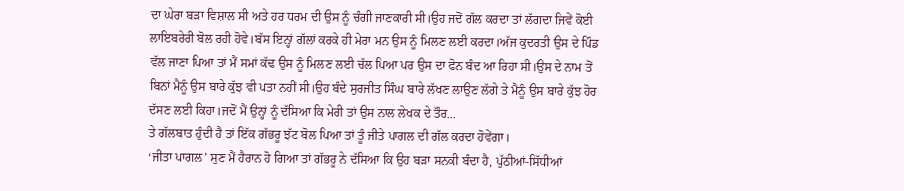ਦਾ ਘੇਰਾ ਬੜਾ ਵਿਸ਼ਾਲ ਸੀ ਅਤੇ ਹਰ ਧਰਮ ਦੀ ਉਸ ਨੂੰ ਚੰਗੀ ਜਾਣਕਾਰੀ ਸੀ।ਉਹ ਜਦੋਂ ਗੱਲ ਕਰਦਾ ਤਾਂ ਲੱਗਦਾ ਜਿਵੇਂ ਕੋਈ ਲਾਇਬਰੇਰੀ ਬੋਲ ਰਹੀ ਹੋਵੇ।ਬੱਸ ਇਨ੍ਹਾਂ ਗੱਲਾਂ ਕਰਕੇ ਹੀ ਮੇਰਾ ਮਨ ਉਸ ਨੂੰ ਮਿਲਣ ਲਈ ਕਰਦਾ।ਅੱਜ ਕੁਦਰਤੀ ਉਸ ਦੇ ਪਿੰਡ ਵੱਲ ਜਾਣਾ ਪਿਆ ਤਾਂ ਮੈਂ ਸਮਾਂ ਕੱਢ ਉਸ ਨੂੰ ਮਿਲਣ ਲਈ ਚੱਲ ਪਿਆ ਪਰ ਉਸ ਦਾ ਫੋਨ ਬੰਦ ਆ ਰਿਹਾ ਸੀ।ਉਸ ਦੇ ਨਾਮ ਤੋਂ ਬਿਨਾਂ ਮੈਨੂੰ ਉਸ ਬਾਰੇ ਕੁੱਝ ਵੀ ਪਤਾ ਨਹੀਂ ਸੀ।ਉਹ ਬੰਦੇ ਸੁਰਜੀਤ ਸਿੰਘ ਬਾਰੇ ਲੱਖਣ ਲਾਉਣ ਲੱਗੇ ਤੇ ਮੈਨੂੰ ਉਸ ਬਾਰੇ ਕੁੱਝ ਹੋਰ ਦੱਸਣ ਲਈ ਕਿਹਾ।ਜਦੋਂ ਮੈਂ ਉਨ੍ਹਾਂ ਨੂੰ ਦੱਸਿਆ ਕਿ ਮੇਰੀ ਤਾਂ ਉਸ ਨਾਲ ਲੇਖਕ ਦੇ ਤੌਰ...
ਤੇ ਗੱਲਬਾਤ ਹੁੰਦੀ ਹੈ ਤਾਂ ਇੱਕ ਗੱਭਰੂ ਝੱਟ ਬੋਲ ਪਿਆ ਤਾਂ ਤੂੰ ਜੀਤੇ ਪਾਗਲ ਦੀ ਗੱਲ ਕਰਦਾ ਹੋਵੇਂਗਾ।
‘ਜੀਤਾ ਪਾਗਲ’ ਸੁਣ ਮੈਂ ਹੈਰਾਨ ਹੋ ਗਿਆ ਤਾਂ ਗੱਭਰੂ ਨੇ ਦੱਸਿਆ ਕਿ ਉਹ ਬੜਾ ਸਨਕੀ ਬੰਦਾ ਹੈ, ਪੁੱਠੀਆਂ-ਸਿੱਧੀਆਂ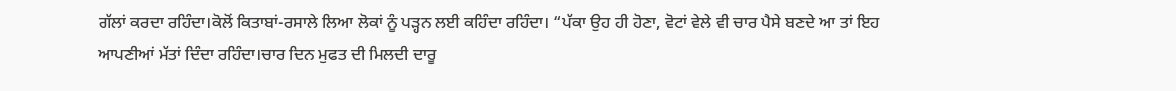ਗੱਲਾਂ ਕਰਦਾ ਰਹਿੰਦਾ।ਕੋਲੋਂ ਕਿਤਾਬਾਂ-ਰਸਾਲੇ ਲਿਆ ਲੋਕਾਂ ਨੂੰ ਪੜ੍ਹਨ ਲਈ ਕਹਿੰਦਾ ਰਹਿੰਦਾ। “ਪੱਕਾ ਉਹ ਹੀ ਹੋਣਾ, ਵੋਟਾਂ ਵੇਲੇ ਵੀ ਚਾਰ ਪੈਸੇ ਬਣਦੇ ਆ ਤਾਂ ਇਹ ਆਪਣੀਆਂ ਮੱਤਾਂ ਦਿੰਦਾ ਰਹਿੰਦਾ।ਚਾਰ ਦਿਨ ਮੁਫਤ ਦੀ ਮਿਲਦੀ ਦਾਰੂ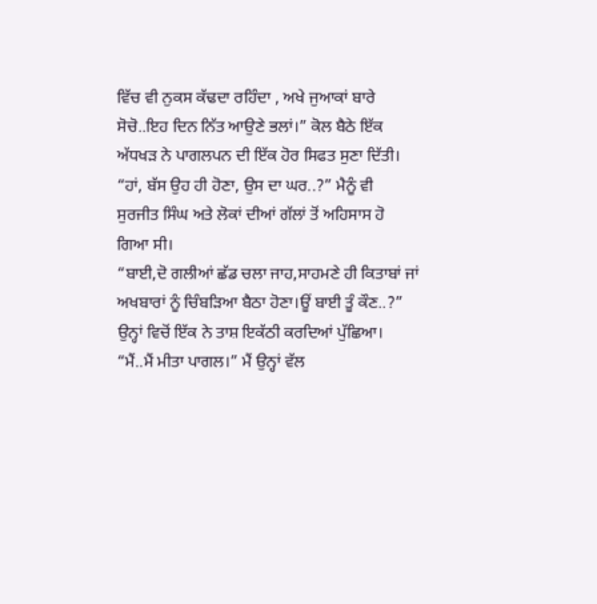ਵਿੱਚ ਵੀ ਨੁਕਸ ਕੱਢਦਾ ਰਹਿੰਦਾ , ਅਖੇ ਜੁਆਕਾਂ ਬਾਰੇ ਸੋਚੋ..ਇਹ ਦਿਨ ਨਿੱਤ ਆਉਣੇ ਭਲਾਂ।” ਕੋਲ ਬੈਠੇ ਇੱਕ ਅੱਧਖੜ ਨੇ ਪਾਗਲਪਨ ਦੀ ਇੱਕ ਹੋਰ ਸਿਫਤ ਸੁਣਾ ਦਿੱਤੀ।
“ਹਾਂ, ਬੱਸ ਉਹ ਹੀ ਹੋਣਾ, ਉਸ ਦਾ ਘਰ..?” ਮੈਨੂੰ ਵੀ ਸੁਰਜੀਤ ਸਿੰਘ ਅਤੇ ਲੋਕਾਂ ਦੀਆਂ ਗੱਲਾਂ ਤੋਂ ਅਹਿਸਾਸ ਹੋ ਗਿਆ ਸੀ।
“ਬਾਈ,ਦੋ ਗਲੀਆਂ ਛੱਡ ਚਲਾ ਜਾਹ,ਸਾਹਮਣੇ ਹੀ ਕਿਤਾਬਾਂ ਜਾਂ ਅਖਬਾਰਾਂ ਨੂੰ ਚਿੰਬੜਿਆ ਬੈਠਾ ਹੋਣਾ।ਊਂ ਬਾਈ ਤੂੰ ਕੌਣ..?” ਉਨ੍ਹਾਂ ਵਿਚੋਂ ਇੱਕ ਨੇ ਤਾਸ਼ ਇਕੱਠੀ ਕਰਦਿਆਂ ਪੁੱਛਿਆ।
“ਮੈਂ..ਮੈਂ ਮੀਤਾ ਪਾਗਲ।” ਮੈਂ ਉਨ੍ਹਾਂ ਵੱਲ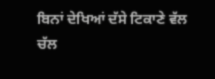ਬਿਨਾਂ ਦੇਖਿਆਂ ਦੱਸੇ ਟਿਕਾਣੇ ਵੱਲ ਚੱਲ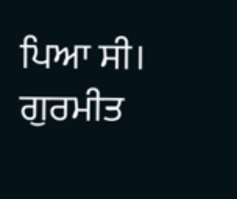ਪਿਆ ਸੀ।
ਗੁਰਮੀਤ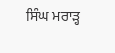ਸਿੰਘ ਮਰਾੜ੍ਹ